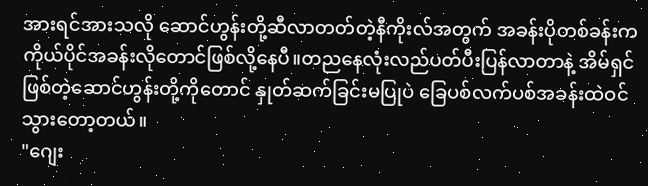အားရင်အားသလို ဆောင်ဟွန်းတို့ဆီလာတတ်တဲ့နီကိုးလ်အတွက် အခန်းပိုတစ်ခန်းက ကိုယ်ပိုင်အခန်းလိုတောင်ဖြစ်လို့နေပီ။တညနေလုံးလည်ပတ်ပီးပြန်လာတာနဲ့ အိမ်ရှင်ဖြစ်တဲ့ဆောင်ဟွန်းတို့ကိုတောင် နှုတ်ဆက်ခြင်းမပြုပဲ ခြေပစ်လက်ပစ်အခန်းထဲဝင်သွားတော့တယ်။
"ဂျေး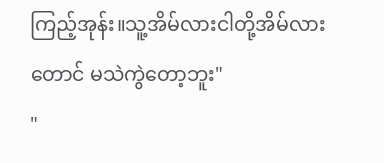ကြည့်အုန်း။သူ့အိမ်လားငါတို့အိမ်လားတောင် မသဲကွဲတော့ဘူး"
"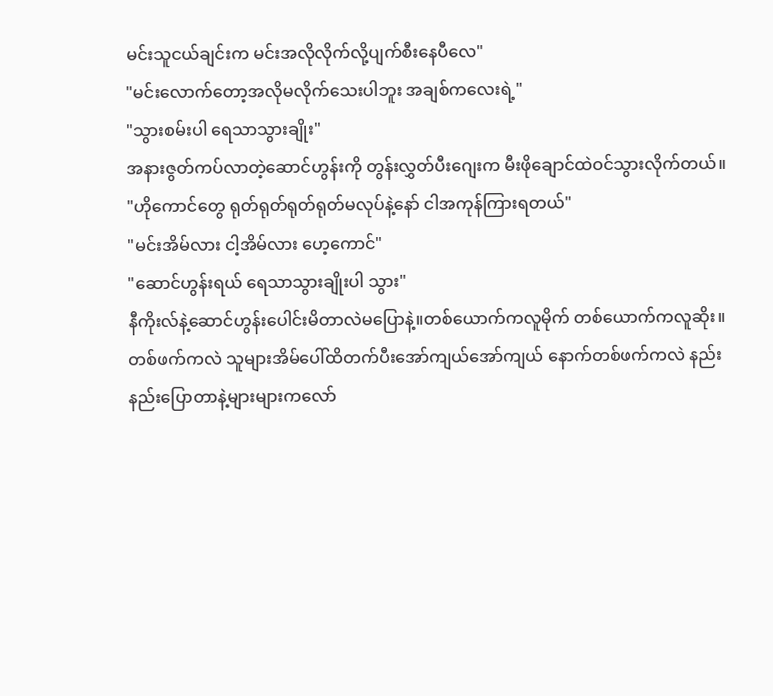မင်းသူငယ်ချင်းက မင်းအလိုလိုက်လို့ပျက်စီးနေပီလေ"
"မင်းလောက်တော့အလိုမလိုက်သေးပါဘူး အချစ်ကလေးရဲ့"
"သွားစမ်းပါ ရေသာသွားချိုး"
အနားဇွတ်ကပ်လာတဲ့ဆောင်ဟွန်းကို တွန်းလွှတ်ပီးဂျေးက မီးဖိုချောင်ထဲဝင်သွားလိုက်တယ်။
"ဟိုကောင်တွေ ရုတ်ရုတ်ရုတ်ရုတ်မလုပ်နဲ့နော် ငါအကုန်ကြားရတယ်"
"မင်းအိမ်လား ငါ့အိမ်လား ဟေ့ကောင်"
"ဆောင်ဟွန်းရယ် ရေသာသွားချိုးပါ သွား"
နီကိုးလ်နဲ့ဆောင်ဟွန်းပေါင်းမိတာလဲမပြောနဲ့။တစ်ယောက်ကလူမိုက် တစ်ယောက်ကလူဆိုး။တစ်ဖက်ကလဲ သူများအိမ်ပေါ်ထိတက်ပီးအော်ကျယ်အော်ကျယ် နောက်တစ်ဖက်ကလဲ နည်းနည်းပြောတာနဲ့များများကလော်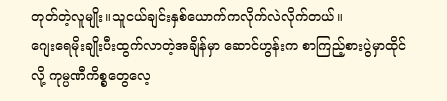တုတ်တဲ့လူမျိုး။သူငယ်ချင်းနှစ်ယောက်ကလိုက်လဲလိုက်တယ်။
ဂျေးရေမိုးချိုးပီးထွက်လာတဲ့အချိန်မှာ ဆောင်ဟွန်းက စာကြည့်စားပွဲမှာထိုင်လို့ ကုမ္ပဏီကိစ္စတွေလေ့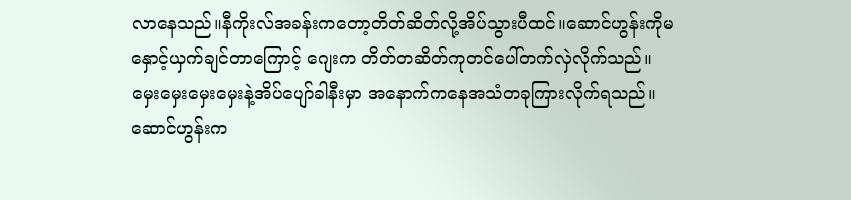လာနေသည်။နီကိုးလ်အခန်းကတော့တိတ်ဆိတ်လို့အိပ်သွားပီထင်။ဆောင်ဟွန်းကိုမနှောင့်ယှက်ချင်တာကြောင့် ဂျေးက တိတ်တဆိတ်ကုတင်ပေါ်တက်လှဲလိုက်သည်။မှေးမှေးမှေးမှေးနဲ့အိပ်ပျော်ခါနီးမှာ အနောက်ကနေအသံတခုကြားလိုက်ရသည်။
ဆောင်ဟွန်းက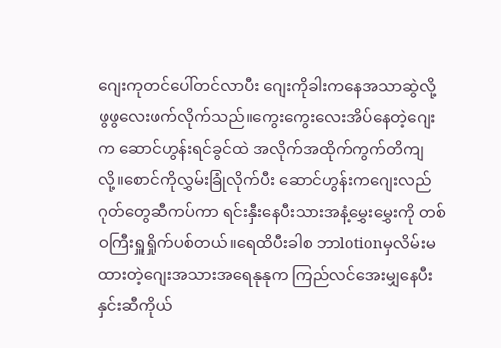ဂျေးကုတင်ပေါ်တင်လာပီး ဂျေးကိုခါးကနေအသာဆွဲလို့ ဖွဖွလေးဖက်လိုက်သည်။ကွေးကွေးလေးအိပ်နေတဲ့ဂျေးက ဆောင်ဟွန်းရင်ခွင်ထဲ အလိုက်အထိုက်ကွက်တိကျလို့။စောင်ကိုလွှမ်းခြုံလိုက်ပီး ဆောင်ဟွန်းကဂျေးလည်ဂုတ်တွေဆီကပ်ကာ ရင်းနှီးနေပီးသားအနံ့မွှေးမွှေးကို တစ်ဝကြီးရှူရှိုက်ပစ်တယ်။ရေထိပီးခါစ ဘာlotionမှလိမ်းမထားတဲ့ဂျေးအသားအရေနုနုက ကြည်လင်အေးမျှနေပီး နှင်းဆီကိုယ်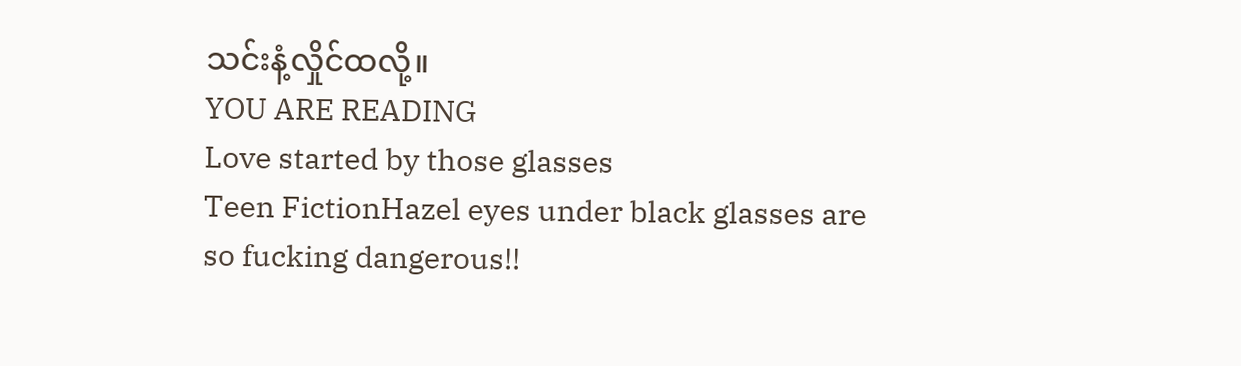သင်းနံ့လှိုင်ထလို့။
YOU ARE READING
Love started by those glasses
Teen FictionHazel eyes under black glasses are so fucking dangerous!!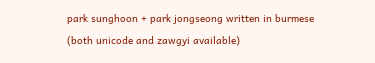park sunghoon + park jongseong written in burmese (both unicode and zawgyi available)